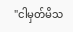"ငါမှတ်မိသ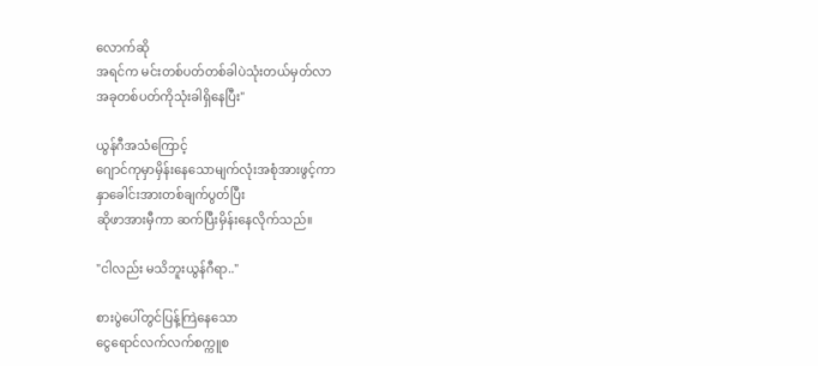လောက်ဆို
အရင်က မင်းတစ်ပတ်တစ်ခါပဲသုံးတယ်မှတ်လာ
အခုတစ်ပတ်ကိုသုံးခါရှိနေပြီး"

ယွန်ဂီအသံကြောင့်
ဂျောင်ကုမှာမှိန်းနေသောမျက်လုံးအစုံအားဖွင့်ကာ
နှာခေါင်းအားတစ်ချက်ပွတ်ပြီး
ဆိုဖာအားမှီကာ ဆက်ပြီးမှိန်းနေလိုက်သည်။

"ငါလည်း မသိဘူးယွန်ဂီရာ.."

စားပွဲပေါ်တွင်ပြန့်ကြဲနေသော
ငွေရောင်လက်လက်စက္ကူစ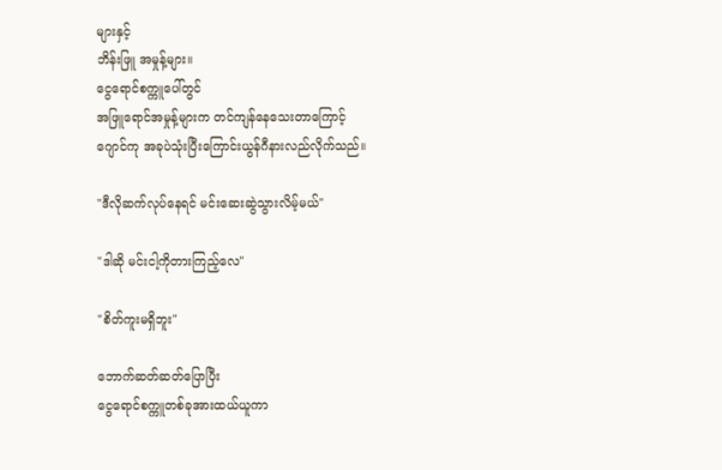များနှင့်
ဘိန်းဖြူ အမှုန့်များ။
ငွေရောင်စက္ကူပေါ်တွင်
အဖြူရောင်အမှုန့်များက တင်ကျန်နေသေးတာကြောင့်
ဂျောင်ကု အခုပဲသုံးပြီးကြောင်းယွန်ဂီနားလည်လိုက်သည်။

"ဒီလိုဆက်လုပ်နေရင် မင်းဆေးဆွဲသွားလိမ့်မယ်"

"ဒါဆို မင်းငါ့ကိုတားကြည့်လေ"

"စိတ်ကူးမရှိဘူး"

ဘောက်ဆတ်ဆတ်ပြောပြီး
ငွေရောင်စက္ကူတစ်ခုအားထယ်ယူကာ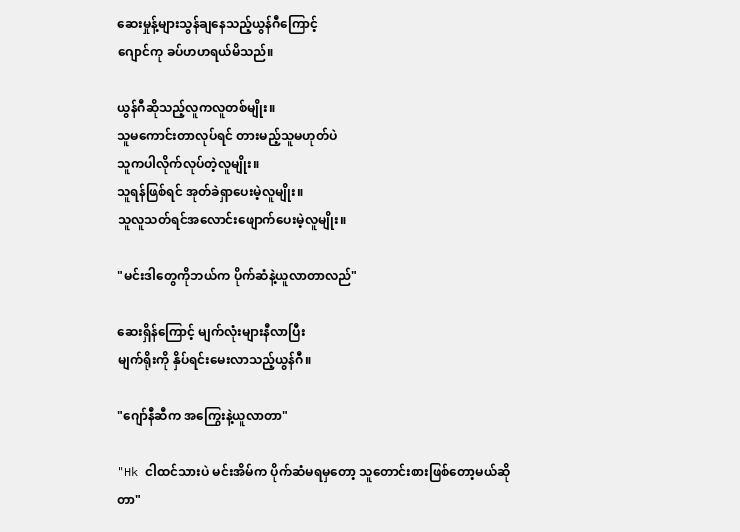ဆေးမှုန့်များသွန်ချနေသည့်ယွန်ဂီကြောင့်
ဂျောင်ကု ခပ်ဟဟရယ်မိသည်။

ယွန်ဂီဆိုသည့်လူကလူတစ်မျိုး။
သူမကောင်းတာလုပ်ရင် တားမည့်သူမဟုတ်ပဲ
သူကပါလိုက်လုပ်တဲ့လူမျိုး။
သူရန်ဖြစ်ရင် အုတ်ခဲရှာပေးမဲ့လူမျိုး။
သူလူသတ်ရင်အလောင်းဖျောက်ပေးမဲ့လူမျိုး။

"မင်းဒါတွေကိုဘယ်က ပိုက်ဆံနဲ့ယူလာတာလည်"

ဆေးရှိန်ကြောင့် မျက်လုံးများနီလာပြီး
မျက်ရိုးကို နှိပ်ရင်းမေးလာသည့်ယွန်ဂီ။

"ဂျော်နီဆီက အကြွေးနဲ့ယူလာတာ"

"Hk ငါထင်သားပဲ မင်းအိမ်က ပိုက်ဆံမရမှတော့ သူတောင်းစားဖြစ်တော့မယ်ဆိုတာ"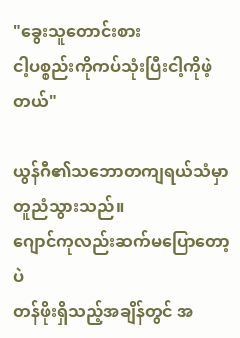"ခွေးသူတောင်းစား
ငါ့ပစ္စည်းကိုကပ်သုံးပြီးငါ့ကိုဖဲ့တယ်"

ယွန်ဂီ၏သဘောတကျရယ်သံမှာ တူညံသွားသည်။
ဂျောင်ကုလည်းဆက်မပြောတော့ပဲ
တန်ဖိုးရှိသည့်အချိန်တွင် အ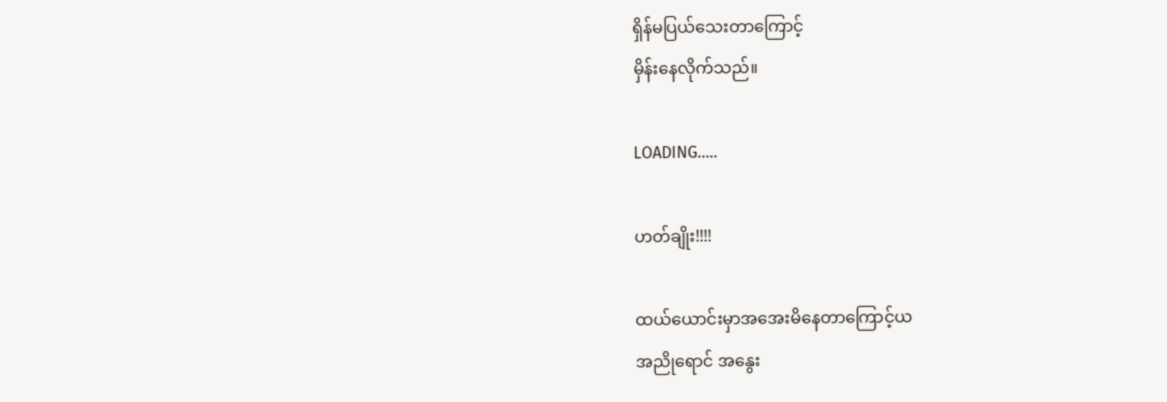ရှိန်မပြယ်သေးတာကြောင့်
မှိန်းနေလိုက်သည်။

LOADING.....

ဟတ်ချိုး!!!!

ထယ်ယောင်းမှာအအေးမိနေတာကြောင့်ယ
အညိုရောင် အနွေး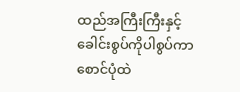ထည်အကြီးကြီးနှင့်
ခေါင်းစွပ်ကိုပါစွပ်ကာ
စောင်ပုံထဲ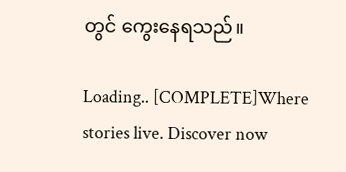တွင် ကွေးနေရသည်။

Loading.. [COMPLETE]Where stories live. Discover now